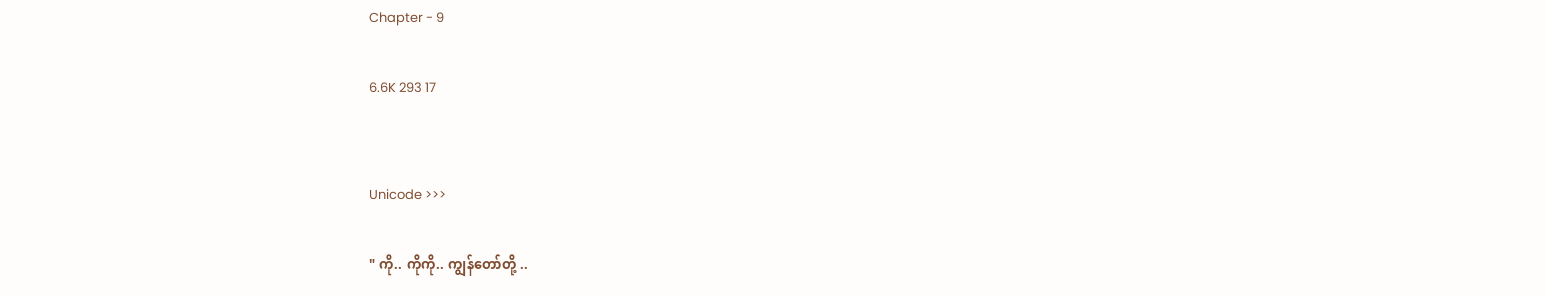Chapter - 9

6.6K 293 17


Unicode >>>

" ကို.. ကိုကို.. ကျွန်တော်တို့ ..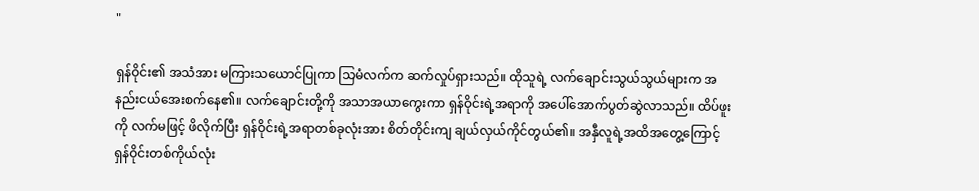"

ရှန်ဝိုင်း၏ အသံအား မကြားသယောင်ပြုကာ သြမံလက်က ဆက်လှုပ်ရှားသည်။ ထိုသူရဲ့ လက်ချောင်းသွယ်သွယ်များက အနည်းငယ်အေးစက်နေ၏။ လက်ချောင်းတို့ကို အသာအယာကွေးကာ ရှန်ဝိုင်းရဲ့အရာကို အပေါ်အောက်ပွတ်ဆွဲလာသည်။ ထိပ်ဖူးကို လက်မဖြင့် ဖိလိုက်ပြီး ရှန်ဝိုင်းရဲ့အရာတစ်ခုလုံးအား စိတ်တိုင်းကျ ချယ်လှယ်ကိုင်တွယ်၏။ အနှီလူရဲ့အထိအတွေ့ကြောင့် ရှန်ဝိုင်းတစ်ကိုယ်လုံး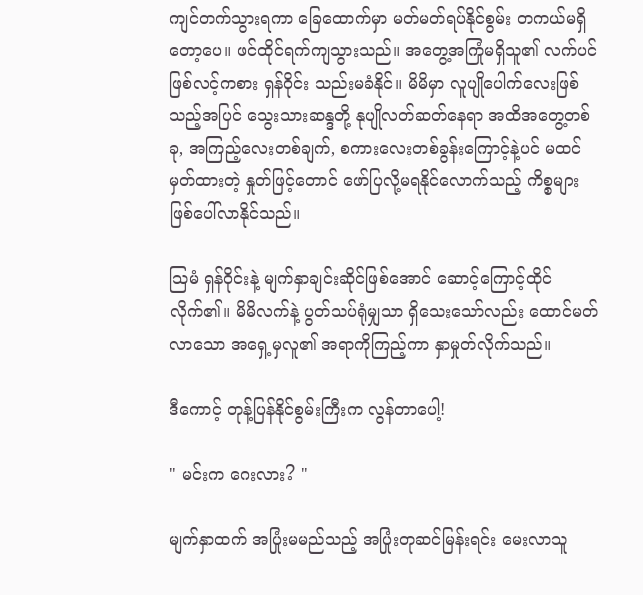ကျင်တက်သွားရကာ ခြေထောက်မှာ မတ်မတ်ရပ်နိုင်စွမ်း တကယ်မရှိတော့ပေ။ ဖင်ထိုင်ရက်ကျသွားသည်။ အတွေ့အကြုံမရှိသူ၏ လက်ပင်ဖြစ်လင့်ကစား ရှန်ဝိုင်း သည်းမခံနိုင်။ မိမိမှာ လူပျိုပေါက်လေးဖြစ်သည့်အပြင် သွေးသားဆန္ဒတို့ နုပျိုလတ်ဆတ်နေရာ အထိအတွေ့တစ်ခု, အကြည့်လေးတစ်ချက်, စကားလေးတစ်ခွန်းကြောင့်နဲ့ပင် မထင်မှတ်ထားတဲ့ နှုတ်ဖြင့်တောင် ဖော်ပြလို့မရနိုင်လောက်သည့် ကိစ္စများဖြစ်ပေါ်လာနိုင်သည်။

သြမံ ရှန်ဝိုင်းနဲ့ မျက်နှာချင်းဆိုင်ဖြစ်အောင် ဆောင့်ကြောင့်ထိုင်လိုက်၏။ မိမိလက်နဲ့ ပွတ်သပ်ရုံမျှသာ ရှိသေးသော်လည်း ထောင်မတ်လာသော အရှေ့မှလူ၏ အရာကိုကြည့်ကာ နှာမှုတ်လိုက်သည်။

ဒီကောင့် တုန့်ပြန်နိုင်စွမ်းကြီးက လွန်တာပေါ့!

" မင်းက ဂေးလား? "

မျက်နှာထက် အပြုံးမမည်သည့် အပြုံးတုဆင်မြန်းရင်း မေးလာသူ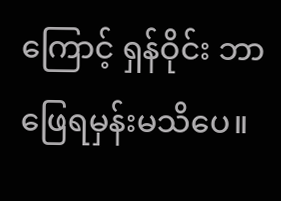ကြောင့် ရှန်ဝိုင်း ဘာဖြေရမှန်းမသိပေ။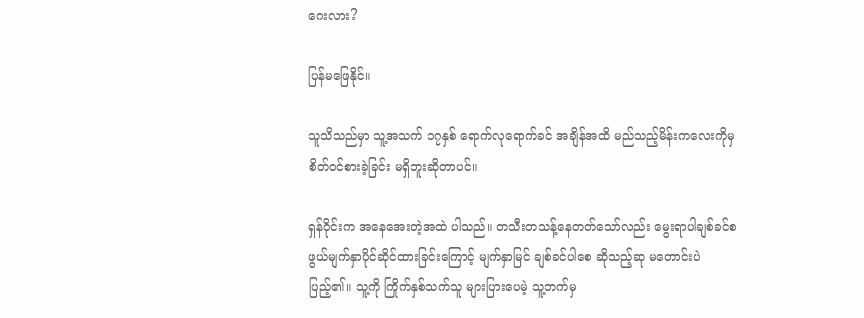ဂေးလား?

ပြန်မဖြေနိုင်။

သူသိသည်မှာ သူ့အသက် ၁၇နှစ် ရောက်လုရောက်ခင် အချိန်အထိ မည်သည့်မိန်းကလေးကိုမှ စိတ်ဝင်စားခဲ့ခြင်း မရှိဘူးဆိုတာပင်။

ရှန်ဝိုင်းက အနေအေးတဲ့အထဲ ပါသည်။ တသီးတသန့်နေတတ်သော်လည်း မွေးရာပါချစ်ခင်စဖွယ်မျက်နှာပိုင်ဆိုင်ထားခြင်းကြောင့် မျက်နှာမြင် ချစ်ခင်ပါစေ ဆိုသည့်ဆု မတောင်းပဲ ပြည့်၏။ သူ့ကို ကြိုက်နှစ်သက်သူ များပြားပေမဲ့ သူ့ဘက်မှ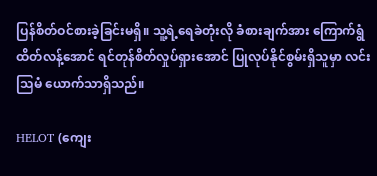ပြန်စိတ်ဝင်စားခဲ့ခြင်းမရှိ။ သူ့ရဲ့ရေခဲတုံးလို ခံစားချက်အား ကြောက်ရွံထိတ်လန့်အောင် ရင်တုန်စိတ်လှုပ်ရှားအောင် ပြုလုပ်နိုင်စွမ်းရှိသူမှာ လင်းသြမံ ယောက်သာရှိသည်။

HELOT (ကျေး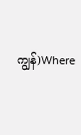ကျွန်)Where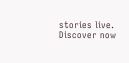stories live. Discover now